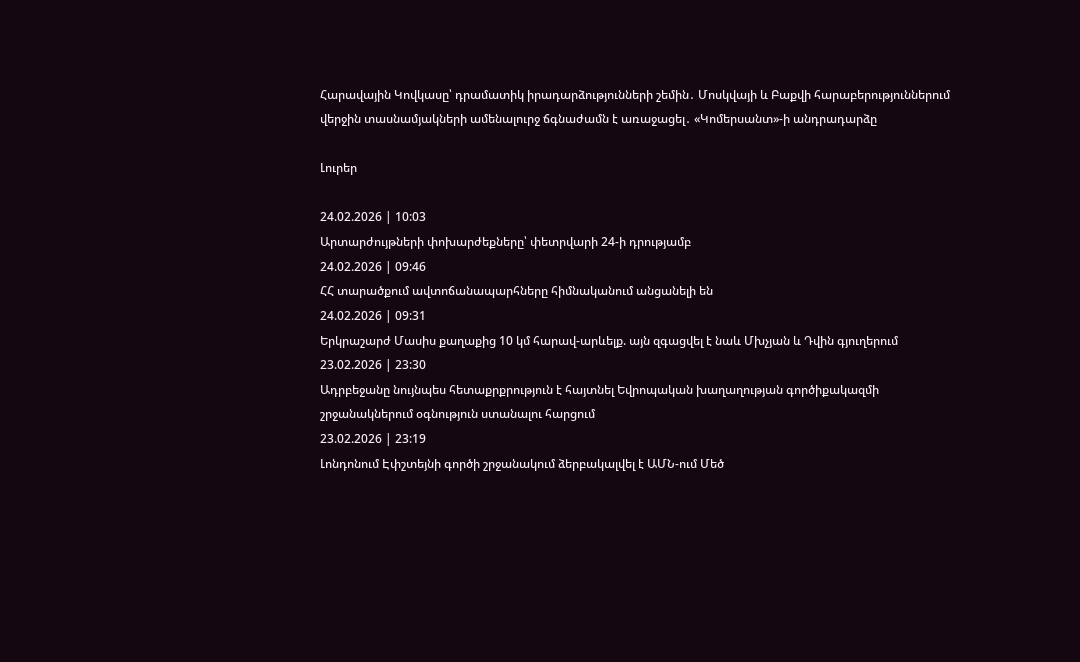Հարավային Կովկասը՝ դրամատիկ իրադարձությունների շեմին․ Մոսկվայի և Բաքվի հարաբերություններում վերջին տասնամյակների ամենալուրջ ճգնաժամն է առաջացել․ «Կոմերսանտ»-ի անդրադարձը

Լուրեր

24.02.2026 | 10:03
Արտարժույթների փոխարժեքները՝ փետրվարի 24-ի դրությամբ
24.02.2026 | 09:46
ՀՀ տարածքում ավտոճանապարհները հիմնականում անցանելի են
24.02.2026 | 09:31
Երկրաշարժ Մասիս քաղաքից 10 կմ հարավ-արևելք. այն զգացվել է նաև Մխչյան և Դվին գյուղերում
23.02.2026 | 23:30
Ադրբեջանը նույնպես հետաքրքրություն է հայտնել Եվրոպական խաղաղության գործիքակազմի շրջանակներում օգնություն ստանալու հարցում
23.02.2026 | 23:19
Լոնդոնում Էփշտեյնի գործի շրջանակում ձերբակալվել է ԱՄՆ-ում Մեծ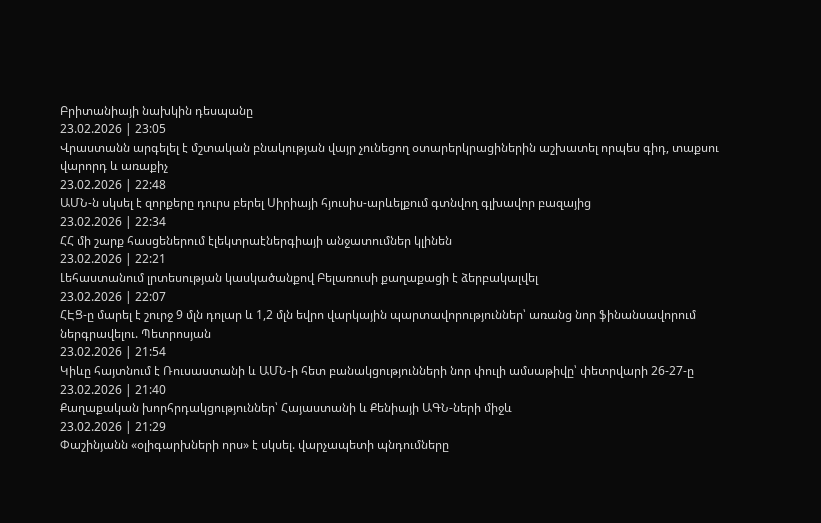Բրիտանիայի նախկին դեսպանը
23.02.2026 | 23:05
Վրաստանն արգելել է մշտական բնակության վայր չունեցող օտարերկրացիներին աշխատել որպես գիդ, տաքսու վարորդ և առաքիչ
23.02.2026 | 22:48
ԱՄՆ-ն սկսել է զորքերը դուրս բերել Սիրիայի հյուսիս-արևելքում գտնվող գլխավոր բազայից
23.02.2026 | 22:34
ՀՀ մի շարք հասցեներում էլեկտրաէներգիայի անջատումներ կլինեն
23.02.2026 | 22:21
Լեհաստանում լրտեսության կասկածանքով Բելառուսի քաղաքացի է ձերբակալվել
23.02.2026 | 22:07
ՀԷՑ-ը մարել է շուրջ 9 մլն դոլար և 1,2 մլն եվրո վարկային պարտավորություններ՝ առանց նոր ֆինանսավորում ներգրավելու. Պետրոսյան
23.02.2026 | 21:54
Կիևը հայտնում է Ռուսաստանի և ԱՄՆ-ի հետ բանակցությունների նոր փուլի ամսաթիվը՝ փետրվարի 26-27-ը
23.02.2026 | 21:40
Քաղաքական խորհրդակցություններ՝ Հայաստանի և Քենիայի ԱԳՆ-ների միջև
23.02.2026 | 21:29
Փաշինյանն «օլիգարխների որս» է սկսել. վարչապետի պնդումները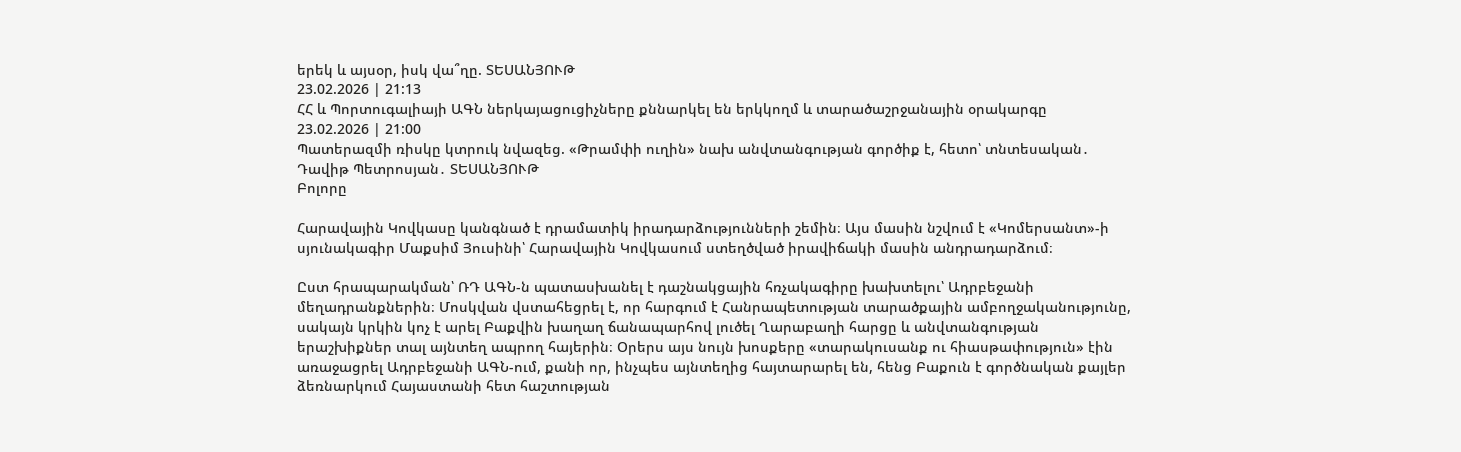երեկ և այսօր, իսկ վա՞ղը. ՏԵՍԱՆՅՈՒԹ
23.02.2026 | 21:13
ՀՀ և Պորտուգալիայի ԱԳՆ ներկայացուցիչները քննարկել են երկկողմ և տարածաշրջանային օրակարգը
23.02.2026 | 21:00
Պատերազմի ռիսկը կտրուկ նվազեց. «Թրամփի ուղին» նախ անվտանգության գործիք է, հետո՝ տնտեսական․ Դավիթ Պետրոսյան․ ՏԵՍԱՆՅՈՒԹ
Բոլորը

Հարավային Կովկասը կանգնած է դրամատիկ իրադարձությունների շեմին։ Այս մասին նշվում է «Կոմերսանտ»-ի սյունակագիր Մաքսիմ Յուսինի՝ Հարավային Կովկասում ստեղծված իրավիճակի մասին անդրադարձում։

Ըստ հրապարակման՝ ՌԴ ԱԳՆ-ն պատասխանել է դաշնակցային հռչակագիրը խախտելու՝ Ադրբեջանի մեղադրանքներին։ Մոսկվան վստահեցրել է, որ հարգում է Հանրապետության տարածքային ամբողջականությունը, սակայն կրկին կոչ է արել Բաքվին խաղաղ ճանապարհով լուծել Ղարաբաղի հարցը և անվտանգության երաշխիքներ տալ այնտեղ ապրող հայերին։ Օրերս այս նույն խոսքերը «տարակուսանք ու հիասթափություն» էին առաջացրել Ադրբեջանի ԱԳՆ-ում, քանի որ, ինչպես այնտեղից հայտարարել են, հենց Բաքուն է գործնական քայլեր ձեռնարկում Հայաստանի հետ հաշտության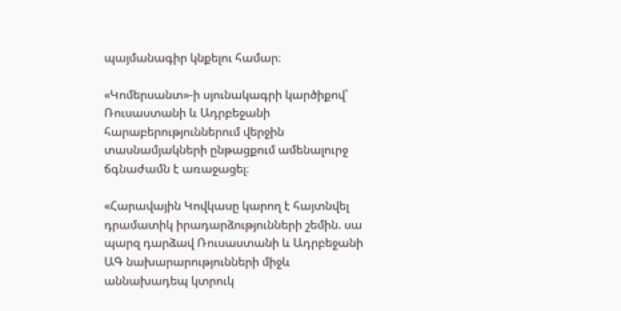պայմանագիր կնքելու համար։

«Կոմերսանտ»-ի սյունակագրի կարծիքով՝ Ռուսաստանի և Ադրբեջանի հարաբերություններում վերջին տասնամյակների ընթացքում ամենալուրջ ճգնաժամն է առաջացել։

«Հարավային Կովկասը կարող է հայտնվել դրամատիկ իրադարձությունների շեմին. սա պարզ դարձավ Ռուսաստանի և Ադրբեջանի ԱԳ նախարարությունների միջև աննախադեպ կտրուկ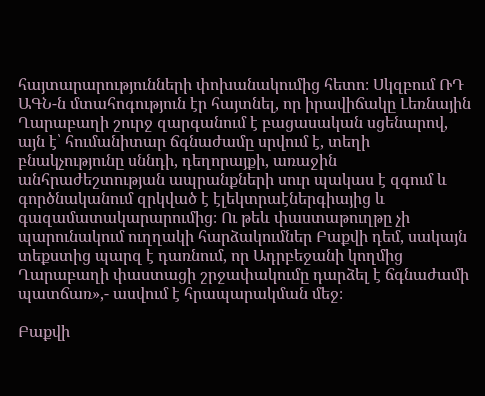հայտարարությունների փոխանակումից հետո։ Սկզբում ՌԴ ԱԳՆ-ն մտահոգություն էր հայտնել, որ իրավիճակը Լեռնային Ղարաբաղի շուրջ զարգանում է բացասական սցենարով, այն է՝ հումանիտար ճգնաժամը սրվում է, տեղի բնակչությունը սննդի, դեղորայքի, առաջին անհրաժեշտության ապրանքների սուր պակաս է զգում և գործնականում զրկված է էլեկտրաէներգիայից և գազամատակարարումից։ Ու թեև փաստաթուղթը չի պարունակում ուղղակի հարձակումներ Բաքվի դեմ, սակայն տեքստից պարզ է դառնում, որ Ադրբեջանի կողմից Ղարաբաղի փաստացի շրջափակումը դարձել է ճգնաժամի պատճառ»,- ասվում է հրապարակման մեջ։

Բաքվի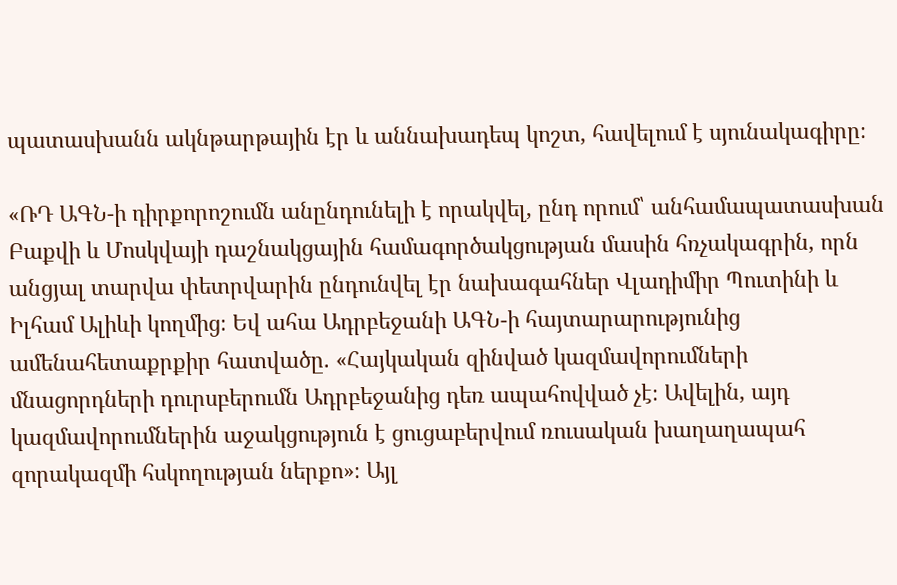պատասխանն ակնթարթային էր և աննախադեպ կոշտ, հավելում է սյունակագիրը։

«ՌԴ ԱԳՆ-ի դիրքորոշումն անընդունելի է որակվել, ընդ որում՝ անհամապատասխան Բաքվի և Մոսկվայի դաշնակցային համագործակցության մասին հռչակագրին, որն անցյալ տարվա փետրվարին ընդունվել էր նախագահներ Վլադիմիր Պուտինի և Իլհամ Ալիևի կողմից։ Եվ ահա Ադրբեջանի ԱԳՆ-ի հայտարարությունից ամենահետաքրքիր հատվածը. «Հայկական զինված կազմավորումների մնացորդների դուրսբերումն Ադրբեջանից դեռ ապահովված չէ։ Ավելին, այդ կազմավորումներին աջակցություն է ցուցաբերվում ռուսական խաղաղապահ զորակազմի հսկողության ներքո»։ Այլ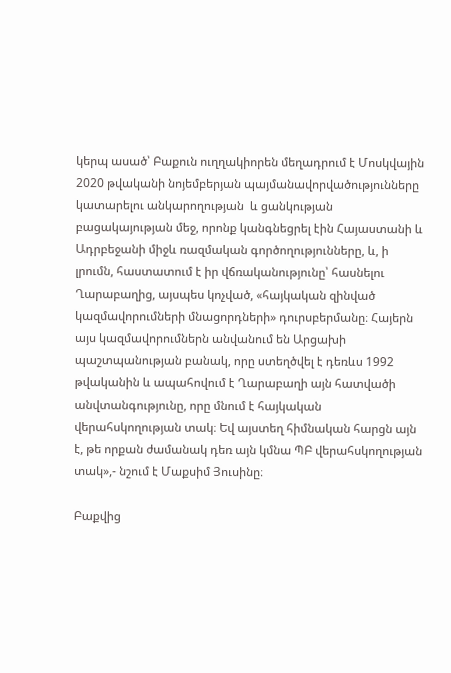կերպ ասած՝ Բաքուն ուղղակիորեն մեղադրում է Մոսկվային 2020 թվականի նոյեմբերյան պայմանավորվածությունները կատարելու անկարողության  և ցանկության բացակայության մեջ, որոնք կանգնեցրել էին Հայաստանի և Ադրբեջանի միջև ռազմական գործողությունները, և, ի լրումն, հաստատում է իր վճռականությունը՝ հասնելու Ղարաբաղից, այսպես կոչված, «հայկական զինված կազմավորումների մնացորդների» դուրսբերմանը։ Հայերն այս կազմավորումներն անվանում են Արցախի պաշտպանության բանակ, որը ստեղծվել է դեռևս 1992 թվականին և ապահովում է Ղարաբաղի այն հատվածի անվտանգությունը, որը մնում է հայկական վերահսկողության տակ։ Եվ այստեղ հիմնական հարցն այն է, թե որքան ժամանակ դեռ այն կմնա ՊԲ վերահսկողության տակ»,- նշում է Մաքսիմ Յուսինը։

Բաքվից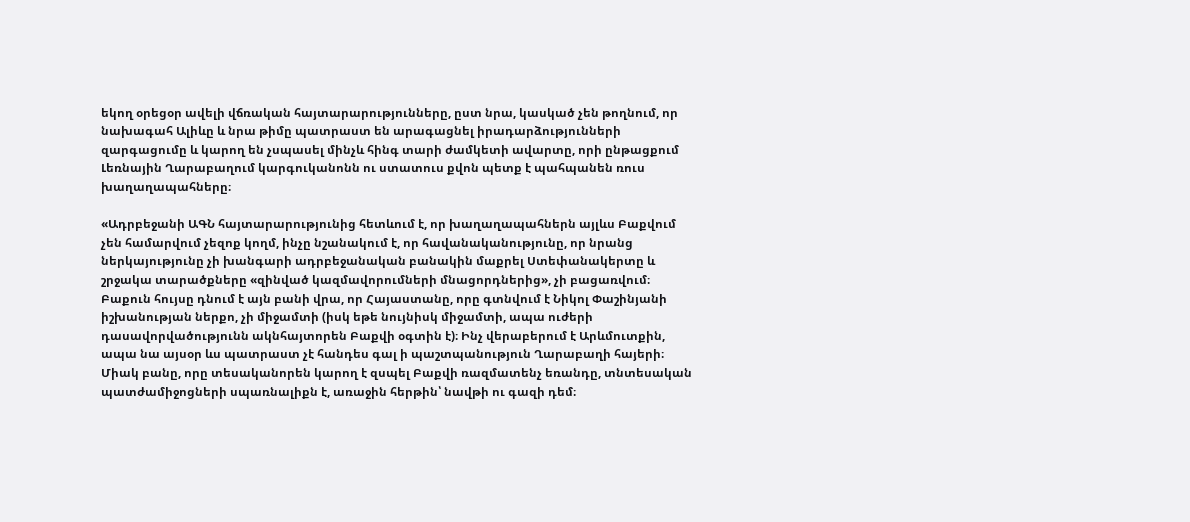եկող օրեցօր ավելի վճռական հայտարարությունները, ըստ նրա, կասկած չեն թողնում, որ նախագահ Ալիևը և նրա թիմը պատրաստ են արագացնել իրադարձությունների զարգացումը և կարող են չսպասել մինչև հինգ տարի ժամկետի ավարտը, որի ընթացքում Լեռնային Ղարաբաղում կարգուկանոնն ու ստատուս քվոն պետք է պահպանեն ռուս խաղաղապահները։

«Ադրբեջանի ԱԳՆ հայտարարությունից հետևում է, որ խաղաղապահներն այլևս Բաքվում չեն համարվում չեզոք կողմ, ինչը նշանակում է, որ հավանականությունը, որ նրանց ներկայությունը չի խանգարի ադրբեջանական բանակին մաքրել Ստեփանակերտը և շրջակա տարածքները «զինված կազմավորումների մնացորդներից», չի բացառվում։ Բաքուն հույսը դնում է այն բանի վրա, որ Հայաստանը, որը գտնվում է Նիկոլ Փաշինյանի իշխանության ներքո, չի միջամտի (իսկ եթե նույնիսկ միջամտի, ապա ուժերի դասավորվածությունն ակնհայտորեն Բաքվի օգտին է)։ Ինչ վերաբերում է Արևմուտքին, ապա նա այսօր ևս պատրաստ չէ հանդես գալ ի պաշտպանություն Ղարաբաղի հայերի։ Միակ բանը, որը տեսականորեն կարող է զսպել Բաքվի ռազմատենչ եռանդը, տնտեսական պատժամիջոցների սպառնալիքն է, առաջին հերթին՝ նավթի ու գազի դեմ։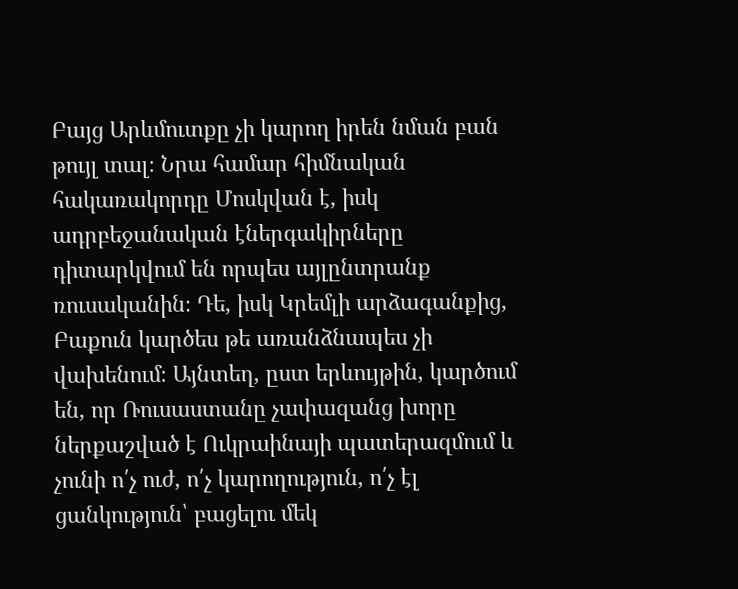Բայց Արևմուտքը չի կարող իրեն նման բան թույլ տալ։ Նրա համար հիմնական հակառակորդը Մոսկվան է, իսկ ադրբեջանական էներգակիրները դիտարկվում են որպես այլընտրանք ռուսականին։ Դե, իսկ Կրեմլի արձագանքից, Բաքուն կարծես թե առանձնապես չի վախենում։ Այնտեղ, ըստ երևույթին, կարծում են, որ Ռուսաստանը չափազանց խորը ներքաշված է Ուկրաինայի պատերազմում և չունի ո՛չ ուժ, ո՛չ կարողություն, ո՛չ էլ ցանկություն՝ բացելու մեկ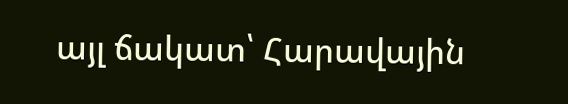այլ ճակատ՝ Հարավային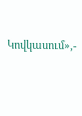Կովկասում»,-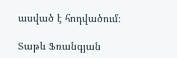ասված է հոդվածում։

Տաթև Ֆռանգյան